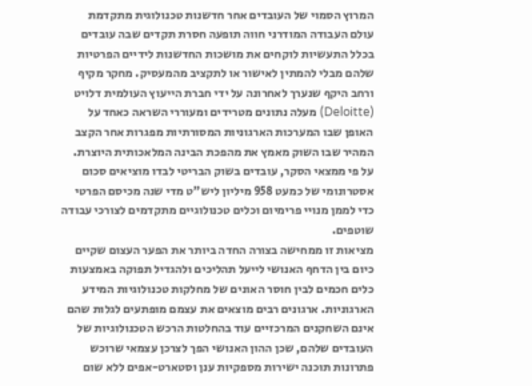המרוץ הסמוי של העובדים אחר חדשנות טכנולוגית מתקדמת
עולם העבודה המודרני חווה תופעה חסרת תקדים שבה עובדים בכלל התעשיות לוקחים את מושכות החדשנות לידיים הפרטיות שלהם מבלי להמתין לאישור או לתקציב מהמעסיק. מחקר מקיף ורחב היקף שנערך לאחרונה על ידי חברת הייעוץ העולמית דלויט (Deloitte) מעלה נתונים מטרידים ומעוררי השראה כאחד על האופן שבו המערכות הארגוניות המסורתיות מפגרות אחר הקצב המהיר שבו השוק מאמץ את מהפכת הבינה המלאכותית היוצרת. על פי ממצאי הסקר, עובדים בשוק הבריטי לבדו מוציאים סכום אסטרונומי של כמעט 958 מיליון ליש"ט מדי שנה מכיסם הפרטי כדי לממן מנויי פרימיום וכלים טכנולוגיים מתקדמים לצורכי עבודה שוטפים.
מציאות זו ממחישה בצורה החדה ביותר את הפער העצום שקיים כיום בין הדחף האנושי לייעל תהליכים ולהגדיל תפוקה באמצעות כלים חכמים לבין חוסר האונים של מחלקות טכנולוגיות המידע הארגוניות. ארגונים רבים מוצאים את עצמם מופתעים לגלות שהם אינם השחקנים המרכזיים עוד בהחלטות הרכש הטכנולוגיות של העובדים שלהם, שכן ההון האנושי הפך לצרכן עצמאי שרוכש פתרונות תוכנה ישירות מספקיות ענן וסטארט-אפים ללא שום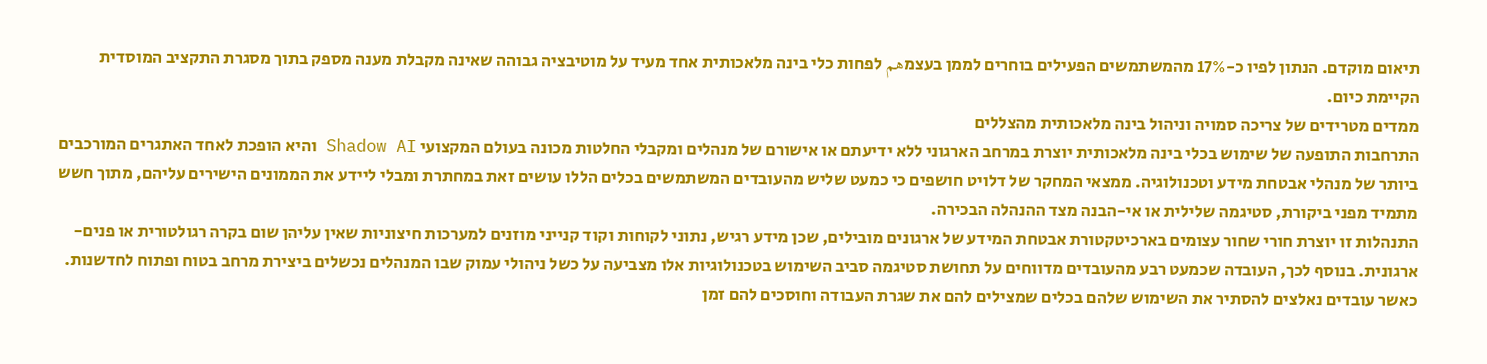תיאום מוקדם. הנתון לפיו כ-17% מהמשתמשים הפעילים בוחרים לממן בעצמهم לפחות כלי בינה מלאכותית אחד מעיד על מוטיבציה גבוהה שאינה מקבלת מענה מספק בתוך מסגרת התקציב המוסדית הקיימת כיום.
ממדים מטרידים של צריכה סמויה וניהול בינה מלאכותית מהצללים
התרחבות התופעה של שימוש בכלי בינה מלאכותית יוצרת במרחב הארגוני ללא ידיעתם או אישורם של מנהלים ומקבלי החלטות מכונה בעולם המקצועי Shadow AI והיא הופכת לאחד האתגרים המורכבים ביותר של מנהלי אבטחת מידע וטכנולוגיה. ממצאי המחקר של דלויט חושפים כי כמעט שליש מהעובדים המשתמשים בכלים הללו עושים זאת במחתרת ומבלי ליידע את הממונים הישירים עליהם, מתוך חשש מתמיד מפני ביקורת, סטיגמה שלילית או אי-הבנה מצד ההנהלה הבכירה.
התנהלות זו יוצרת חורי שחור עצומים בארכיטקטורת אבטחת המידע של ארגונים מובילים, שכן מידע רגיש, נתוני לקוחות וקוד קנייני מוזנים למערכות חיצוניות שאין עליהן שום בקרה רגולטורית או פנים-ארגונית. בנוסף לכך, העובדה שכמעט רבע מהעובדים מדווחים על תחושת סטיגמה סביב השימוש בטכנולוגיות אלו מצביעה על כשל ניהולי עמוק שבו המנהלים נכשלים ביצירת מרחב בטוח ופתוח לחדשנות. כאשר עובדים נאלצים להסתיר את השימוש שלהם בכלים שמצילים להם את שגרת העבודה וחוסכים להם זמן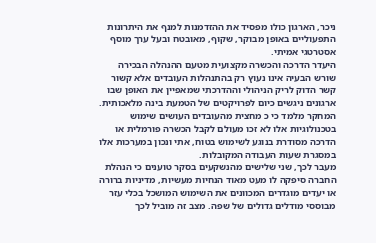ניכר, הארגון כולו מפסיד את ההזדמנות למנף את היתרונות התפעוליים באופן מבוקר, שקוף, מאובטח ובעל ערך מוסף אסטרטגי אמיתי.
היעדר הדרכה והכשרה מקצועית מטעם ההנהלה הבכירה
שורש הבעיה אינו נעוץ רק בהתנהלות העובדים אלא קשור קשר הדוק לריק הניהולי וההדרכתי שמאפיין את האופן שבו ארגונים ניגשים כיום לפרויקטים של הטמעת בינה מלאכותית. המחקר מלמד כי כ מחצית מהעובדים העושים שימוש בטכנולוגיות אלו לא זכו מעולם לקבל הכשרה פורמלית או הדרכה מסודרת בנוגע לשימוש בטוח, אתי ונכון במערכות אלו במסגרת שעות העבודה המקובלות.
מעבר לכך, שני שלישים מהנשקעים בסקר טוענים כי הנהלת החברה סיפקה לו מעט מאוד הנחיות מעשיות, מדיניות ברורה או יעדים מוגדרים המכוונים את השימוש המושכל בכלי עזר מבוססי מודלים גדולים של שפה. מצב זה מוביל לכך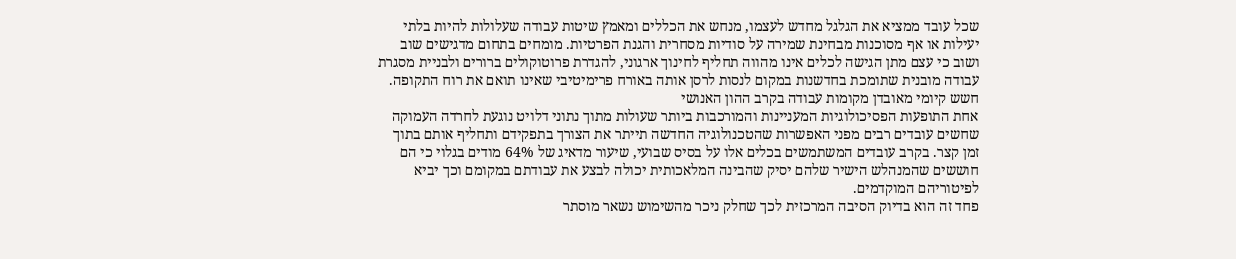שכל עובד ממציא את הגלגל מחדש לעצמו, מנחש את הכללים ומאמץ שיטות עבודה שעלולות להיות בלתי יעילות או אף מסוכנות מבחינת שמירה על סודיות מסחרית והגנת הפרטיות. מומחים בתחום מדגישים שוב ושוב כי עצם מתן הגישה לכלים אינו מהווה תחליף לחינוך ארגוני, להגדרת פרוטוקולים ברורים ולבניית מסגרת עבודה מובנית שתומכת בחדשנות במקום לנסות לרסן אותה באורח פרימיטיבי שאינו תואם את רוח התקופה.
חשש קיומי מאובדן מקומות עבודה בקרב ההון האנושי
אחת התופעות הפסיכולוגיות המעניינות והמורכבות ביותר שעולות מתוך נתוני דלויט נוגעת לחרדה העמוקה שחשים עובדים רבים מפני האפשרות שהטכנולוגיה החדשה תייתר את הצורך בתפקידם ותחליף אותם בתוך זמן קצר. בקרב עובדים המשתמשים בכלים אלו על בסיס שבועי, שיעור מדאיג של 64% מודים בגלוי כי הם חוששים שהמנהלש הישיר שלהם יסיק שהבינה המלאכותית יכולה לבצע את עבודתם במקומם וכך יביא לפיטוריהם המוקדמים.
פחד זה הוא בדיוק הסיבה המרכזית לכך שחלק ניכר מהשימוש נשאר מוסתר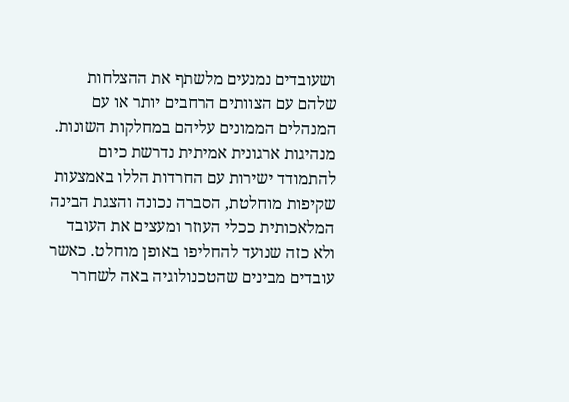ושעובדים נמנעים מלשתף את ההצלחות שלהם עם הצוותים הרחבים יותר או עם המנהלים הממונים עליהם במחלקות השונות. מנהיגות ארגונית אמיתית נדרשת כיום להתמודד ישירות עם החרדות הללו באמצעות שקיפות מוחלטת, הסברה נכונה והצגת הבינה המלאכותית ככלי העוזר ומעצים את העובד ולא כזה שנועד להחליפו באופן מוחלט. כאשר עובדים מבינים שהטכנולוגיה באה לשחרר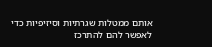אותם ממטלות שגרתיות וסיזיפיות כדי לאפשר להם להתרכז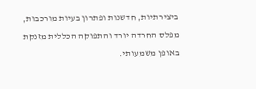ביצירתיות, חדשנות ופתרון בעיות מורכבות, מפלס החרדה יורד והתפוקה הכללית מזנקת באופן משמעותי.